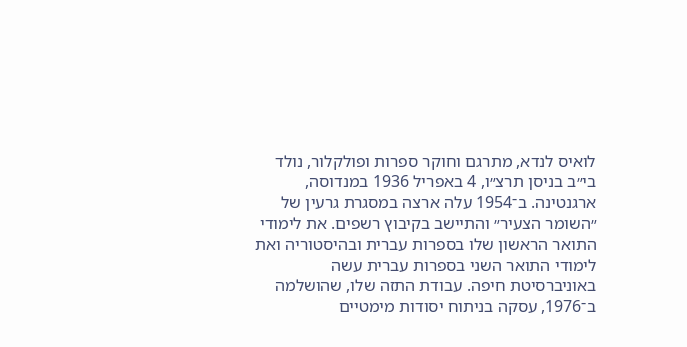לואיס לנדא, מתרגם וחוקר ספרות ופולקלור, נולד בי״ב בניסן תרצ״ו, 4 באפריל 1936 במנדוסה, ארגנטינה. ב־1954 עלה ארצה במסגרת גרעין של ״השומר הצעיר״ והתיישב בקיבוץ רשפים. את לימודי התואר הראשון שלו בספרות עברית ובהיסטוריה ואת לימודי התואר השני בספרות עברית עשה באוניברסיטת חיפה. עבודת התזה שלו, שהושלמה ב־1976, עסקה בניתוח יסודות מימטיים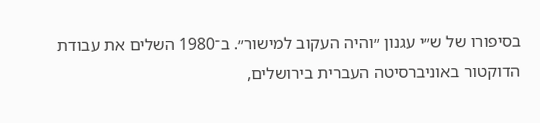בסיפורו של ש״י עגנון ״והיה העקוב למישור״. ב־1980 השלים את עבודת הדוקטור באוניברסיטה העברית בירושלים,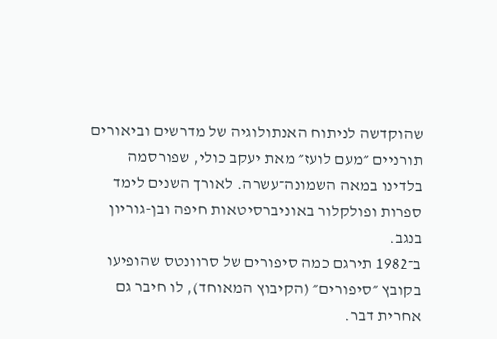שהוקדשה לניתוח האנתולוגיה של מדרשים וביאורים תורניים ״מעם לועז״ מאת יעקב כולי, שפורסמה בלדינו במאה השמונה־עשרה. לאורך השנים לימד ספרות ופולקלור באוניברסיטאות חיפה ובן-גוריון בנגב.
ב־1982 תירגם כמה סיפורים של סרוונטס שהופיעו בקובץ ״סיפורים״ (הקיבוץ המאוחד), לו חיבר גם אחרית דבר.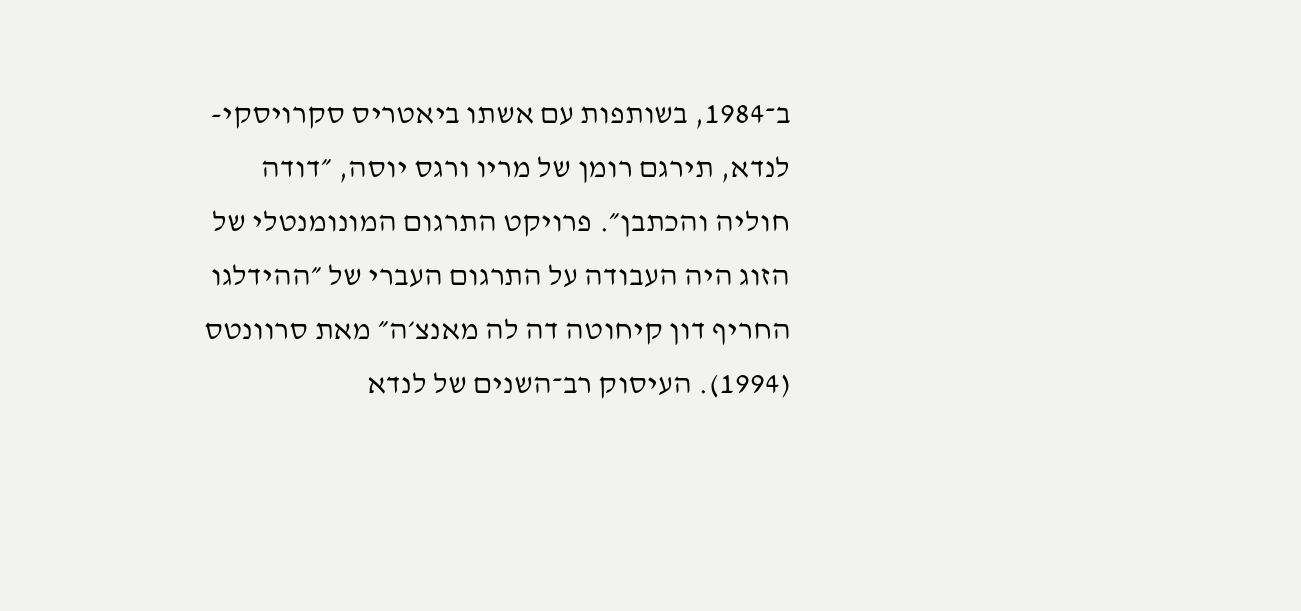ב־1984, בשותפות עם אשתו ביאטריס סקרויסקי-לנדא, תירגם רומן של מריו ורגס יוסה, ״דודה חוליה והכתבן״. פרויקט התרגום המונומנטלי של הזוג היה העבודה על התרגום העברי של ״ההידלגו החריף דון קיחוטה דה לה מאנצ׳ה״ מאת סרוונטס (1994). העיסוק רב־השנים של לנדא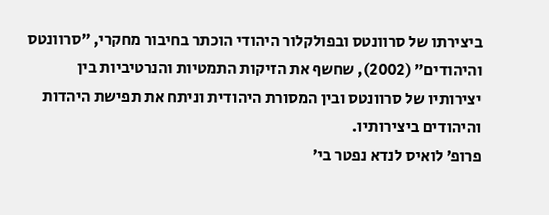ביצירתו של סרוונטס ובפולקלור היהודי הוכתר בחיבור מחקרי, ״סרוונטס והיהודים״ (2002), שחשף את הזיקות התמטיות והנרטיביות בין יצירותיו של סרוונטס ובין המסורת היהודית וניתח את תפישת היהדות והיהודים ביצירותיו.
פרופ׳ לואיס לנדא נפטר בי׳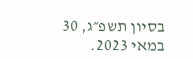בסיון תשפ״ג, 30 במאי 2023.